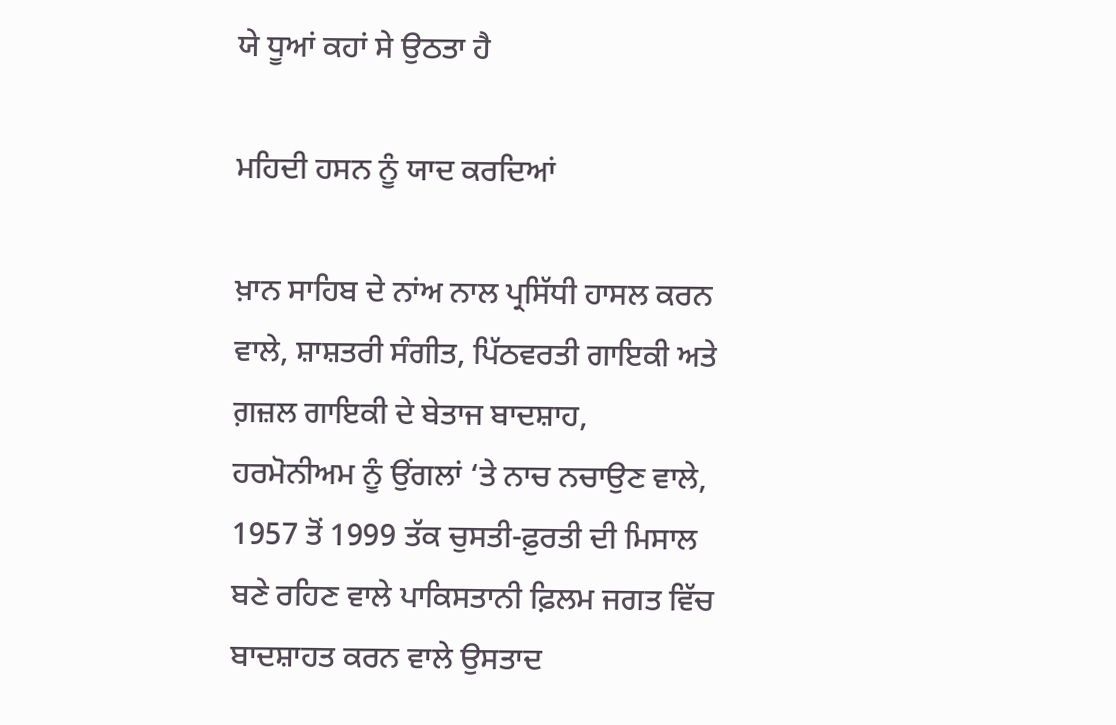ਯੇ ਧੂਆਂ ਕਹਾਂ ਸੇ ਉਠਤਾ ਹੈ

ਮਹਿਦੀ ਹਸਨ ਨੂੰ ਯਾਦ ਕਰਦਿਆਂ

ਖ਼ਾਨ ਸਾਹਿਬ ਦੇ ਨਾਂਅ ਨਾਲ ਪ੍ਰਸਿੱਧੀ ਹਾਸਲ ਕਰਨ ਵਾਲੇ, ਸ਼ਾਸ਼ਤਰੀ ਸੰਗੀਤ, ਪਿੱਠਵਰਤੀ ਗਾਇਕੀ ਅਤੇ ਗ਼ਜ਼ਲ ਗਾਇਕੀ ਦੇ ਬੇਤਾਜ ਬਾਦਸ਼ਾਹ, ਹਰਮੋਨੀਅਮ ਨੂੰ ਉਂਗਲਾਂ ‘ਤੇ ਨਾਚ ਨਚਾਉਣ ਵਾਲੇ, 1957 ਤੋਂ 1999 ਤੱਕ ਚੁਸਤੀ-ਫ਼ੁਰਤੀ ਦੀ ਮਿਸਾਲ ਬਣੇ ਰਹਿਣ ਵਾਲੇ ਪਾਕਿਸਤਾਨੀ ਫ਼ਿਲਮ ਜਗਤ ਵਿੱਚ ਬਾਦਸ਼ਾਹਤ ਕਰਨ ਵਾਲੇ ਉਸਤਾਦ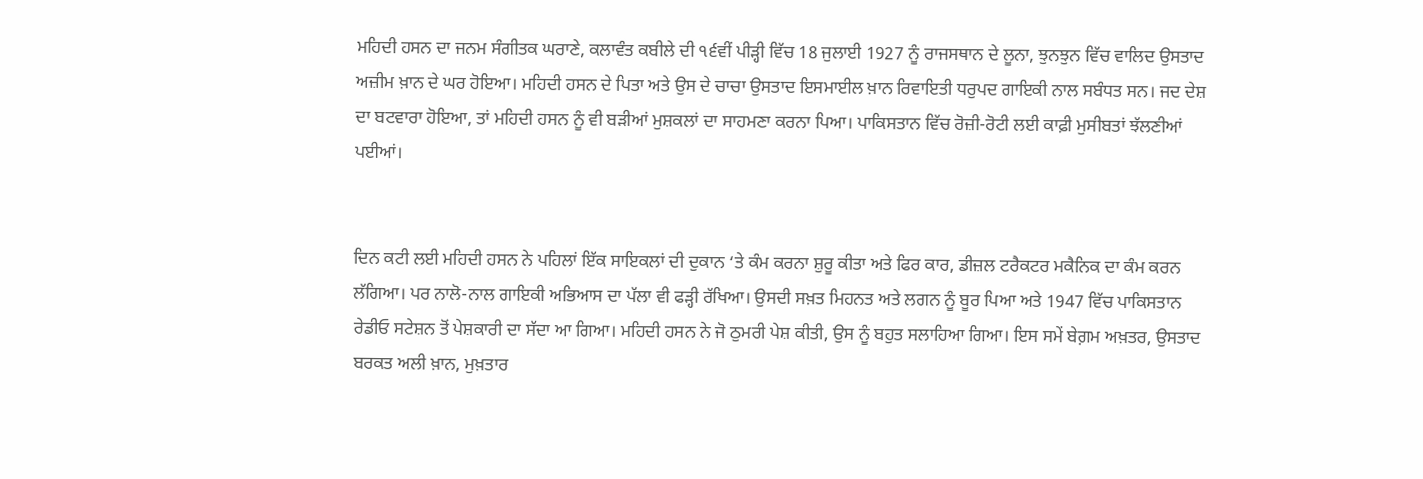ਮਹਿਦੀ ਹਸਨ ਦਾ ਜਨਮ ਸੰਗੀਤਕ ਘਰਾਣੇ, ਕਲਾਵੰਤ ਕਬੀਲੇ ਦੀ ੧੬ਵੀਂ ਪੀੜ੍ਹੀ ਵਿੱਚ 18 ਜੁਲਾਈ 1927 ਨੂੰ ਰਾਜਸਥਾਨ ਦੇ ਲੂਨਾ, ਝੁਨਝੁਨ ਵਿੱਚ ਵਾਲਿਦ ਉਸਤਾਦ ਅਜ਼ੀਮ ਖ਼ਾਨ ਦੇ ਘਰ ਹੋਇਆ। ਮਹਿਦੀ ਹਸਨ ਦੇ ਪਿਤਾ ਅਤੇ ਉਸ ਦੇ ਚਾਚਾ ਉਸਤਾਦ ਇਸਮਾਈਲ ਖ਼ਾਨ ਰਿਵਾਇਤੀ ਧਰੁਪਦ ਗਾਇਕੀ ਨਾਲ ਸਬੰਧਤ ਸਨ। ਜਦ ਦੇਸ਼ ਦਾ ਬਟਵਾਰਾ ਹੋਇਆ, ਤਾਂ ਮਹਿਦੀ ਹਸਨ ਨੂੰ ਵੀ ਬੜੀਆਂ ਮੁਸ਼ਕਲਾਂ ਦਾ ਸਾਹਮਣਾ ਕਰਨਾ ਪਿਆ। ਪਾਕਿਸਤਾਨ ਵਿੱਚ ਰੋਜ਼ੀ-ਰੋਟੀ ਲਈ ਕਾਫ਼ੀ ਮੁਸੀਬਤਾਂ ਝੱਲਣੀਆਂ ਪਈਆਂ।


ਦਿਨ ਕਟੀ ਲਈ ਮਹਿਦੀ ਹਸਨ ਨੇ ਪਹਿਲਾਂ ਇੱਕ ਸਾਇਕਲਾਂ ਦੀ ਦੁਕਾਨ ‘ਤੇ ਕੰਮ ਕਰਨਾ ਸ਼ੁਰੂ ਕੀਤਾ ਅਤੇ ਫਿਰ ਕਾਰ, ਡੀਜ਼ਲ ਟਰੈਕਟਰ ਮਕੈਨਿਕ ਦਾ ਕੰਮ ਕਰਨ ਲੱਗਿਆ। ਪਰ ਨਾਲੋ-ਨਾਲ ਗਾਇਕੀ ਅਭਿਆਸ ਦਾ ਪੱਲਾ ਵੀ ਫੜ੍ਹੀ ਰੱਖਿਆ। ਉਸਦੀ ਸਖ਼ਤ ਮਿਹਨਤ ਅਤੇ ਲਗਨ ਨੂੰ ਬੂਰ ਪਿਆ ਅਤੇ 1947 ਵਿੱਚ ਪਾਕਿਸਤਾਨ ਰੇਡੀਓ ਸਟੇਸ਼ਨ ਤੋਂ ਪੇਸ਼ਕਾਰੀ ਦਾ ਸੱਦਾ ਆ ਗਿਆ। ਮਹਿਦੀ ਹਸਨ ਨੇ ਜੋ ਠੁਮਰੀ ਪੇਸ਼ ਕੀਤੀ, ਉਸ ਨੂੰ ਬਹੁਤ ਸਲਾਹਿਆ ਗਿਆ। ਇਸ ਸਮੇਂ ਬੇਗ਼ਮ ਅਖ਼ਤਰ, ਉਸਤਾਦ ਬਰਕਤ ਅਲੀ ਖ਼ਾਨ, ਮੁਖ਼ਤਾਰ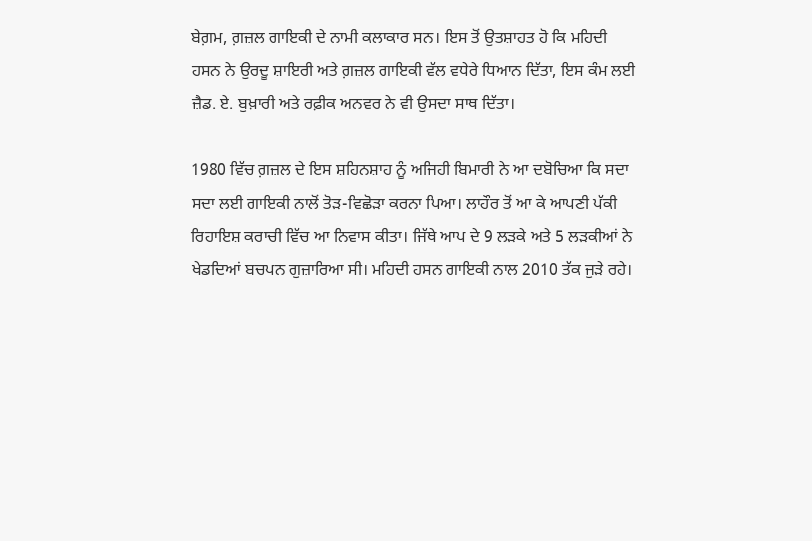ਬੇਗ਼ਮ, ਗ਼ਜ਼ਲ ਗਾਇਕੀ ਦੇ ਨਾਮੀ ਕਲਾਕਾਰ ਸਨ। ਇਸ ਤੋਂ ਉਤਸ਼ਾਹਤ ਹੋ ਕਿ ਮਹਿਦੀ ਹਸਨ ਨੇ ਉਰਦੂ ਸ਼ਾਇਰੀ ਅਤੇ ਗ਼ਜ਼ਲ ਗਾਇਕੀ ਵੱਲ ਵਧੇਰੇ ਧਿਆਨ ਦਿੱਤਾ, ਇਸ ਕੰਮ ਲਈ ਜ਼ੈਡ. ਏ. ਬੁਖ਼ਾਰੀ ਅਤੇ ਰਫ਼ੀਕ ਅਨਵਰ ਨੇ ਵੀ ਉਸਦਾ ਸਾਥ ਦਿੱਤਾ।

1980 ਵਿੱਚ ਗ਼ਜ਼ਲ ਦੇ ਇਸ ਸ਼ਹਿਨਸ਼ਾਹ ਨੂੰ ਅਜਿਹੀ ਬਿਮਾਰੀ ਨੇ ਆ ਦਬੋਚਿਆ ਕਿ ਸਦਾ ਸਦਾ ਲਈ ਗਾਇਕੀ ਨਾਲੋਂ ਤੋੜ-ਵਿਛੋੜਾ ਕਰਨਾ ਪਿਆ। ਲਾਹੌਰ ਤੋਂ ਆ ਕੇ ਆਪਣੀ ਪੱਕੀ ਰਿਹਾਇਸ਼ ਕਰਾਚੀ ਵਿੱਚ ਆ ਨਿਵਾਸ ਕੀਤਾ। ਜਿੱਥੇ ਆਪ ਦੇ 9 ਲੜਕੇ ਅਤੇ 5 ਲੜਕੀਆਂ ਨੇ ਖੇਡਦਿਆਂ ਬਚਪਨ ਗੁਜ਼ਾਰਿਆ ਸੀ। ਮਹਿਦੀ ਹਸਨ ਗਾਇਕੀ ਨਾਲ 2010 ਤੱਕ ਜੁੜੇ ਰਹੇ।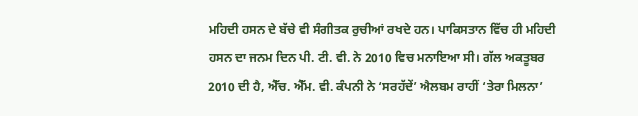ਮਹਿਦੀ ਹਸਨ ਦੇ ਬੱਚੇ ਵੀ ਸੰਗੀਤਕ ਰੁਚੀਆਂ ਰਖਦੇ ਹਨ। ਪਾਕਿਸਤਾਨ ਵਿੱਚ ਹੀ ਮਹਿਦੀ ਹਸਨ ਦਾ ਜਨਮ ਦਿਨ ਪੀ. ਟੀ. ਵੀ. ਨੇ 2010 ਵਿਚ ਮਨਾਇਆ ਸੀ। ਗੱਲ ਅਕਤੂਬਰ 2010 ਦੀ ਹੈ, ਐੱਚ. ਐੱਮ. ਵੀ. ਕੰਪਨੀ ਨੇ ‘ਸਰਹੱਦੇਂ’ ਐਲਬਮ ਰਾਹੀਂ ‘ਤੇਰਾ ਮਿਲਨਾ’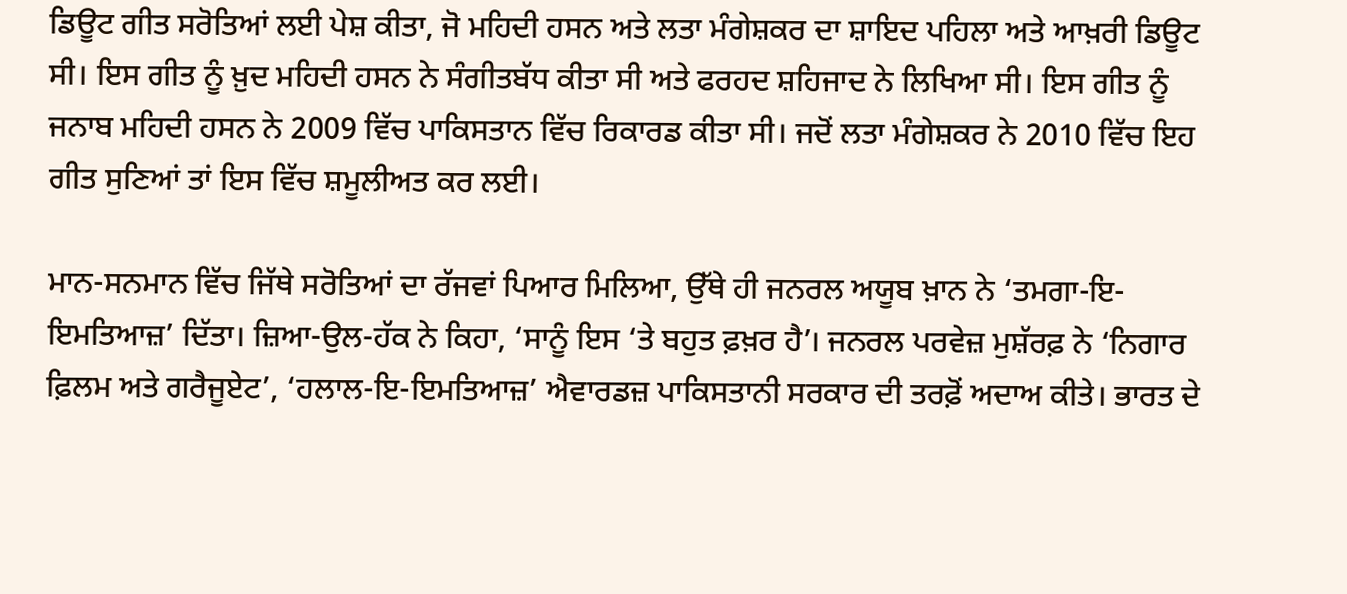ਡਿਊਟ ਗੀਤ ਸਰੋਤਿਆਂ ਲਈ ਪੇਸ਼ ਕੀਤਾ, ਜੋ ਮਹਿਦੀ ਹਸਨ ਅਤੇ ਲਤਾ ਮੰਗੇਸ਼ਕਰ ਦਾ ਸ਼ਾਇਦ ਪਹਿਲਾ ਅਤੇ ਆਖ਼ਰੀ ਡਿਊਟ ਸੀ। ਇਸ ਗੀਤ ਨੂੰ ਖ਼ੁਦ ਮਹਿਦੀ ਹਸਨ ਨੇ ਸੰਗੀਤਬੱਧ ਕੀਤਾ ਸੀ ਅਤੇ ਫਰਹਦ ਸ਼ਹਿਜਾਦ ਨੇ ਲਿਖਿਆ ਸੀ। ਇਸ ਗੀਤ ਨੂੰ ਜਨਾਬ ਮਹਿਦੀ ਹਸਨ ਨੇ 2009 ਵਿੱਚ ਪਾਕਿਸਤਾਨ ਵਿੱਚ ਰਿਕਾਰਡ ਕੀਤਾ ਸੀ। ਜਦੋਂ ਲਤਾ ਮੰਗੇਸ਼ਕਰ ਨੇ 2010 ਵਿੱਚ ਇਹ ਗੀਤ ਸੁਣਿਆਂ ਤਾਂ ਇਸ ਵਿੱਚ ਸ਼ਮੂਲੀਅਤ ਕਰ ਲਈ।

ਮਾਨ-ਸਨਮਾਨ ਵਿੱਚ ਜਿੱਥੇ ਸਰੋਤਿਆਂ ਦਾ ਰੱਜਵਾਂ ਪਿਆਰ ਮਿਲਿਆ, ਉੱਥੇ ਹੀ ਜਨਰਲ ਅਯੂਬ ਖ਼ਾਨ ਨੇ ‘ਤਮਗਾ-ਇ-ਇਮਤਿਆਜ਼’ ਦਿੱਤਾ। ਜ਼ਿਆ-ਉਲ-ਹੱਕ ਨੇ ਕਿਹਾ, ‘ਸਾਨੂੰ ਇਸ ‘ਤੇ ਬਹੁਤ ਫ਼ਖ਼ਰ ਹੈ’। ਜਨਰਲ ਪਰਵੇਜ਼ ਮੁਸ਼ੱਰਫ਼ ਨੇ ‘ਨਿਗਾਰ ਫ਼ਿਲਮ ਅਤੇ ਗਰੈਜੂਏਟ’, ‘ਹਲਾਲ-ਇ-ਇਮਤਿਆਜ਼’ ਐਵਾਰਡਜ਼ ਪਾਕਿਸਤਾਨੀ ਸਰਕਾਰ ਦੀ ਤਰਫ਼ੋਂ ਅਦਾਅ ਕੀਤੇ। ਭਾਰਤ ਦੇ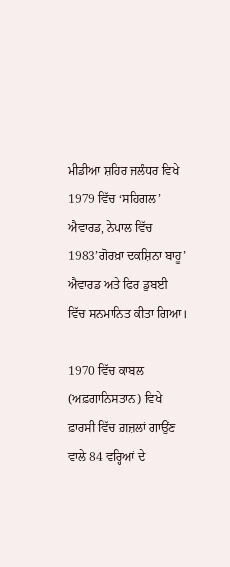ਮੀਡੀਆ ਸ਼ਹਿਰ ਜਲੰਧਰ ਵਿਖੇ 1979 ਵਿੱਚ ‘ਸਹਿਗਲ’ ਐਵਾਰਡ, ਨੇਪਾਲ ਵਿੱਚ 1983’ਗੋਰਖ਼ਾ ਦਕਸ਼ਿਨਾ ਬਾਹੂ’ ਐਵਾਰਡ ਅਤੇ ਫਿਰ ਡੁਬਈ ਵਿੱਚ ਸਨਮਾਨਿਤ ਕੀਤਾ ਗਿਆ।

1970 ਵਿੱਚ ਕਾਬਲ (ਅਫ਼ਗਾਨਿਸਤਾਨ) ਵਿਖੇ ਫ਼ਾਰਸੀ ਵਿੱਚ ਗ਼ਜ਼ਲਾਂ ਗਾਉਂਣ ਵਾਲੇ 84 ਵਰ੍ਹਿਆਂ ਦੇ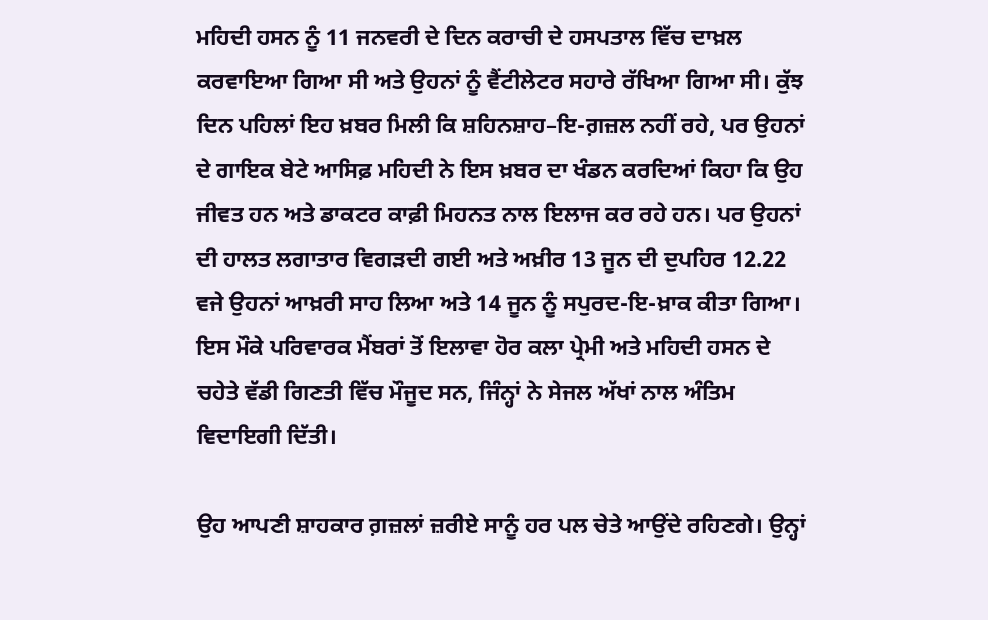ਮਹਿਦੀ ਹਸਨ ਨੂੰ 11 ਜਨਵਰੀ ਦੇ ਦਿਨ ਕਰਾਚੀ ਦੇ ਹਸਪਤਾਲ ਵਿੱਚ ਦਾਖ਼ਲ ਕਰਵਾਇਆ ਗਿਆ ਸੀ ਅਤੇ ਉਹਨਾਂ ਨੂੰ ਵੈਂਟੀਲੇਟਰ ਸਹਾਰੇ ਰੱਖਿਆ ਗਿਆ ਸੀ। ਕੁੱਝ ਦਿਨ ਪਹਿਲਾਂ ਇਹ ਖ਼ਬਰ ਮਿਲੀ ਕਿ ਸ਼ਹਿਨਸ਼ਾਹ–ਇ-ਗ਼ਜ਼ਲ ਨਹੀਂ ਰਹੇ, ਪਰ ਉਹਨਾਂ ਦੇ ਗਾਇਕ ਬੇਟੇ ਆਸਿਫ਼ ਮਹਿਦੀ ਨੇ ਇਸ ਖ਼ਬਰ ਦਾ ਖੰਡਨ ਕਰਦਿਆਂ ਕਿਹਾ ਕਿ ਉਹ ਜੀਵਤ ਹਨ ਅਤੇ ਡਾਕਟਰ ਕਾਫ਼ੀ ਮਿਹਨਤ ਨਾਲ ਇਲਾਜ ਕਰ ਰਹੇ ਹਨ। ਪਰ ਉਹਨਾਂ ਦੀ ਹਾਲਤ ਲਗਾਤਾਰ ਵਿਗੜਦੀ ਗਈ ਅਤੇ ਅਖ਼ੀਰ 13 ਜੂਨ ਦੀ ਦੁਪਹਿਰ 12.22 ਵਜੇ ਉਹਨਾਂ ਆਖ਼ਰੀ ਸਾਹ ਲਿਆ ਅਤੇ 14 ਜੂਨ ਨੂੰ ਸਪੁਰਦ-ਇ-ਖ਼ਾਕ ਕੀਤਾ ਗਿਆ। ਇਸ ਮੌਕੇ ਪਰਿਵਾਰਕ ਮੈਂਬਰਾਂ ਤੋਂ ਇਲਾਵਾ ਹੋਰ ਕਲਾ ਪ੍ਰੇਮੀ ਅਤੇ ਮਹਿਦੀ ਹਸਨ ਦੇ ਚਹੇਤੇ ਵੱਡੀ ਗਿਣਤੀ ਵਿੱਚ ਮੌਜੂਦ ਸਨ, ਜਿੰਨ੍ਹਾਂ ਨੇ ਸੇਜਲ ਅੱਖਾਂ ਨਾਲ ਅੰਤਿਮ ਵਿਦਾਇਗੀ ਦਿੱਤੀ।

ਉਹ ਆਪਣੀ ਸ਼ਾਹਕਾਰ ਗ਼ਜ਼ਲਾਂ ਜ਼ਰੀਏ ਸਾਨੂੰ ਹਰ ਪਲ ਚੇਤੇ ਆਉਂਦੇ ਰਹਿਣਗੇ। ਉਨ੍ਹਾਂ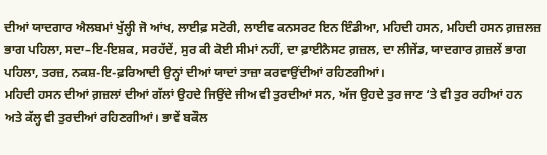ਦੀਆਂ ਯਾਦਗਾਰ ਐਲਬਮਾਂ ਖੁੱਲ੍ਹੀ ਜੋ ਆਂਖ, ਲਾਈਫ਼ ਸਟੋਰੀ, ਲਾਈਵ ਕਨਸਰਟ ਇਨ ਇੰਡੀਆ, ਮਹਿਦੀ ਹਸਨ, ਮਹਿਦੀ ਹਸਨ ਗ਼ਜ਼ਲਜ਼ ਭਾਗ ਪਹਿਲਾ, ਸਦਾ–ਇ-ਇਸ਼ਕ, ਸਰਹੱਦੇਂ, ਸੁਰ ਕੀ ਕੋਈ ਸੀਮਾਂ ਨਹੀਂ, ਦਾ ਫ਼ਾਈਨੈਸਟ ਗ਼ਜ਼ਲ, ਦਾ ਲੀਜੇਂਡ, ਯਾਦਗਾਰ ਗ਼ਜ਼ਲੇਂ ਭਾਗ ਪਹਿਲਾ, ਤਰਜ਼, ਨਕਸ਼-ਇ-ਫ਼ਰਿਆਦੀ ਉਨ੍ਹਾਂ ਦੀਆਂ ਯਾਦਾਂ ਤਾਜ਼ਾ ਕਰਵਾਉਂਦੀਆਂ ਰਹਿਣਗੀਆਂ।
ਮਹਿਦੀ ਹਸਨ ਦੀਆਂ ਗ਼ਜ਼ਲਾਂ ਦੀਆਂ ਗੱਲਾਂ ਉਹਦੇ ਜਿਉਂਦੇ ਜੀਅ ਵੀ ਤੁਰਦੀਆਂ ਸਨ, ਅੱਜ ਉਹਦੇ ਤੁਰ ਜਾਣ ‘ਤੇ ਵੀ ਤੁਰ ਰਹੀਆਂ ਹਨ ਅਤੇ ਕੱਲ੍ਹ ਵੀ ਤੁਰਦੀਆਂ ਰਹਿਣਗੀਆਂ। ਭਾਵੇਂ ਬਕੌਲ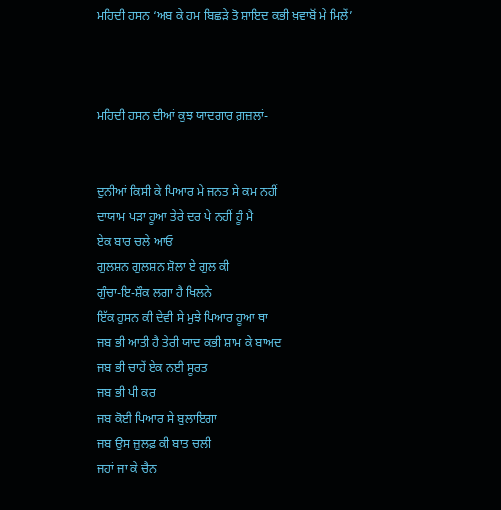ਮਹਿਦੀ ਹਸਨ ‘ਅਬ ਕੇ ਹਮ ਬਿਛੜੇ ਤੋ ਸ਼ਾਇਦ ਕਭੀ ਖ਼ਵਾਬੋਂ ਮੇ ਮਿਲੇਂ’



ਮਹਿਦੀ ਹਸਨ ਦੀਆਂ ਕੁਝ ਯਾਦਗਾਰ ਗ਼ਜ਼ਲਾਂ-


ਦੁਨੀਆਂ ਕਿਸੀ ਕੇ ਪਿਆਰ ਮੇ ਜਨਤ ਸੇ ਕਮ ਨਹੀਂ
ਦਾਯਾਮ ਪੜਾ ਹੂਆ ਤੇਰੇ ਦਰ ਪੇ ਨਹੀਂ ਹੂੰ ਮੈ
ਏਕ ਬਾਰ ਚਲੇ ਆਓ
ਗੁਲਸ਼ਨ ਗੁਲਸ਼ਨ ਸ਼ੋਲਾ ਏ ਗੁਲ ਕੀ
ਗੁੰਚਾ-ਇ-ਸ਼ੌਕ ਲਗਾ ਹੈ ਖਿਲਨੇ
ਇੱਕ ਹੁਸਨ ਕੀ ਦੇਵੀ ਸੇ ਮੁਝੇ ਪਿਆਰ ਹੂਆ ਥਾ
ਜਬ ਭੀ ਆਤੀ ਹੈ ਤੇਰੀ ਯਾਦ ਕਭੀ ਸ਼ਾਮ ਕੇ ਬਾਅਦ
ਜਬ ਭੀ ਚਾਹੇਂ ਏਕ ਨਈ ਸੂਰਤ
ਜਬ ਭੀ ਪੀ ਕਰ
ਜਬ ਕੋਈ ਪਿਆਰ ਸੇ ਬੁਲਾਇਗਾ
ਜਬ ਉਸ ਜ਼ੁਲਫ਼ ਕੀ ਬਾਤ ਚਲੀ
ਜਹਾਂ ਜਾ ਕੇ ਚੈਨ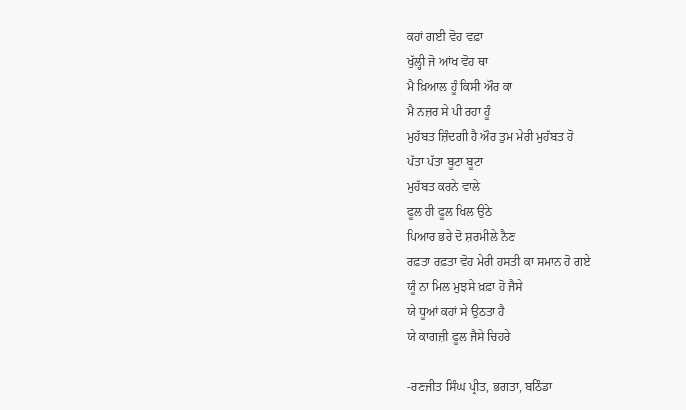ਕਹਾਂ ਗਈ ਵੋਹ ਵਫ਼ਾ
ਖੁੱਲ੍ਹੀ ਜੋ ਆਂਖ ਵੋਹ ਥਾ
ਮੈ ਖ਼ਿਆਲ ਹੂੰ ਕਿਸੀ ਔਰ ਕਾ
ਮੈ ਨਜ਼ਰ ਸੇ ਪੀ ਰਹਾ ਹੂੰ
ਮੁਹੱਬਤ ਜ਼ਿੰਦਗੀ ਹੈ ਔਰ ਤੁਮ ਮੇਰੀ ਮੁਹੱਬਤ ਹੋ
ਪੱਤਾ ਪੱਤਾ ਬੂਟਾ ਬੂਟਾ
ਮੁਹੱਬਤ ਕਰਨੇ ਵਾਲੇ
ਫੂਲ ਹੀ ਫੂਲ ਖਿਲ ਉਠੇ
ਪਿਆਰ ਭਰੇ ਦੋ ਸ਼ਰਮੀਲੇ ਨੈਣ
ਰਫ਼ਤਾ ਰਫ਼ਤਾ ਵੋਹ ਮੇਰੀ ਹਸਤੀ ਕਾ ਸਮਾਨ ਹੋ ਗਏ
ਯੂੰ ਨਾ ਮਿਲ ਮੁਝਸੇ ਖ਼ਫ਼ਾ ਹੋ ਜੈਸੇ
ਯੇ ਧੂਆਂ ਕਹਾਂ ਸੇ ਉਠਤਾ ਹੈ
ਯੇ ਕਾਗਜ਼ੀ ਫੂਲ ਜੈਸੇ ਚਿਹਰੇ

-ਰਣਜੀਤ ਸਿੰਘ ਪ੍ਰੀਤ, ਭਗਤਾ, ਬਠਿੰਡਾ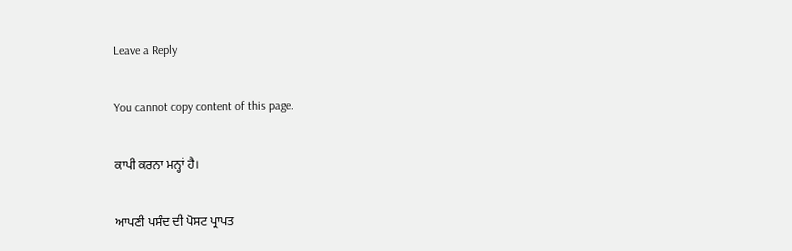Leave a Reply

You cannot copy content of this page.

ਕਾਪੀ ਕਰਨਾ ਮਨ੍ਹਾਂ ਹੈ।

ਆਪਣੀ ਪਸੰਦ ਦੀ ਪੋਸਟ ਪ੍ਰਾਪਤ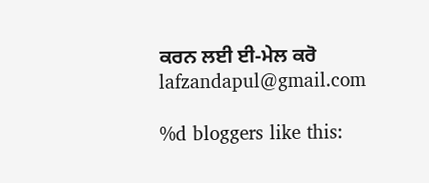ਕਰਨ ਲਈ ਈ-ਮੇਲ ਕਰੋ lafzandapul@gmail.com

%d bloggers like this: